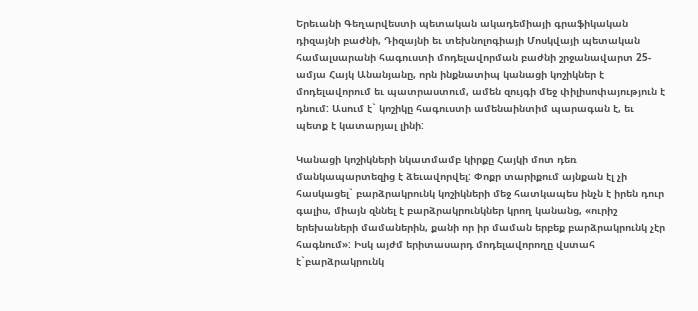Երեւանի Գեղարվեստի պետական ակադեմիայի գրաֆիկական դիզայնի բաժնի, Դիզայնի եւ տեխնոլոգիայի Մոսկվայի պետական համալսարանի հագուստի մոդելավորման բաժնի շրջանավարտ 25-ամյա Հայկ Անանյանը, որն ինքնատիպ կանացի կոշիկներ է մոդելավորում եւ պատրաստում, ամեն զույգի մեջ փիլիսոփայություն է դնում: Ասում է` կոշիկը հագուստի ամենաինտիմ պարագան է, եւ պետք է կատարյալ լինի:

Կանացի կոշիկների նկատմամբ կիրքը Հայկի մոտ դեռ մանկապարտեզից է ձեւավորվել: Փոքր տարիքում այնքան էլ չի հասկացել` բարձրակրունկ կոշիկների մեջ հատկապես ինչն է իրեն դուր գալիս, միայն զննել է բարձրակրունկներ կրող կանանց, «ուրիշ երեխաների մամաներին, քանի որ իր մաման երբեք բարձրակրունկ չէր հագնում»: Իսկ այժմ երիտասարդ մոդելավորողը վստահ է`բարձրակրունկ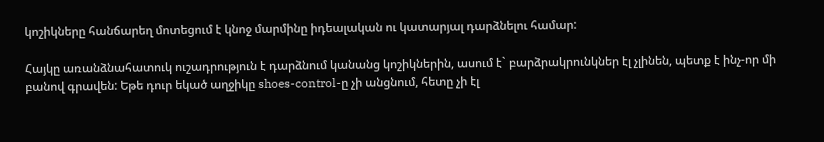կոշիկները հանճարեղ մոտեցում է կնոջ մարմինը իդեալական ու կատարյալ դարձնելու համար:

Հայկը առանձնահատուկ ուշադրություն է դարձնում կանանց կոշիկներին, ասում է` բարձրակրունկներ էլ չլինեն, պետք է ինչ-որ մի բանով գրավեն: Եթե դուր եկած աղջիկը shoes-control-ը չի անցնում, հետը չի էլ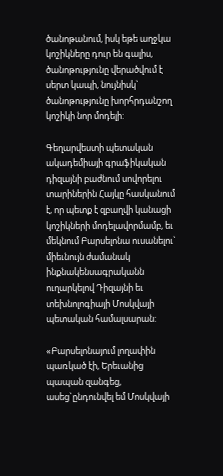ծանոթանում, իսկ եթե աղջկա կոշիկները դուր են գալիս, ծանոթությունը վերածվում է սերտ կապի, նույնիսկ` ծանոթությունը խորհրդանշող կոշիկի նոր մոդելի:

Գեղարվեստի պետական ակադեմիայի գրաֆիկական դիզայնի բաժնում սովորելու տարիներին Հայկը հասկանում է, որ պետք է զբաղվի կանացի կոշիկների մոդելավորմամբ, եւ մեկնում Բարսելոնա ուսանելու` միեւնույն ժամանակ ինքնակենսագրականն ուղարկելով Դիզայնի եւ տեխնոլոգիայի Մոսկվայի պետական համալսարան:

«Բարսելոնայում լողափին պառկած էի, Երեւանից պապան զանգեց, ասեց`ընդունվել եմ Մոսկվայի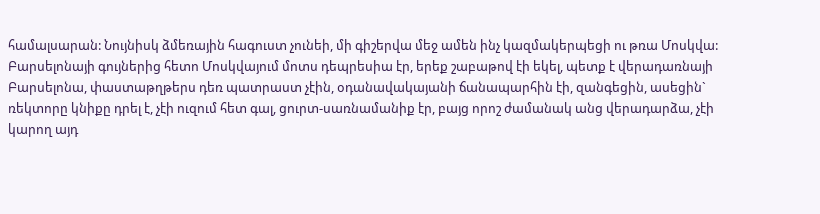համալսարան: Նույնիսկ ձմեռային հագուստ չունեի, մի գիշերվա մեջ ամեն ինչ կազմակերպեցի ու թռա Մոսկվա: Բարսելոնայի գույներից հետո Մոսկվայում մոտս դեպրեսիա էր, երեք շաբաթով էի եկել, պետք է վերադառնայի Բարսելոնա, փաստաթղթերս դեռ պատրաստ չէին, օդանավակայանի ճանապարհին էի, զանգեցին, ասեցին` ռեկտորը կնիքը դրել է, չէի ուզում հետ գալ, ցուրտ-սառնամանիք էր, բայց որոշ ժամանակ անց վերադարձա, չէի կարող այդ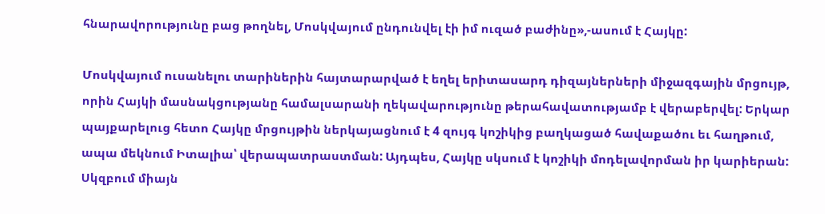հնարավորությունը բաց թողնել, Մոսկվայում ընդունվել էի իմ ուզած բաժինը»,-ասում է Հայկը:

Մոսկվայում ուսանելու տարիներին հայտարարված է եղել երիտասարդ դիզայներների միջազգային մրցույթ, որին Հայկի մասնակցությանը համալսարանի ղեկավարությունը թերահավատությամբ է վերաբերվել: Երկար պայքարելուց հետո Հայկը մրցույթին ներկայացնում է 4 զույգ կոշիկից բաղկացած հավաքածու եւ հաղթում, ապա մեկնում Իտալիա՝ վերապատրաստման: Այդպես, Հայկը սկսում է կոշիկի մոդելավորման իր կարիերան: Սկզբում միայն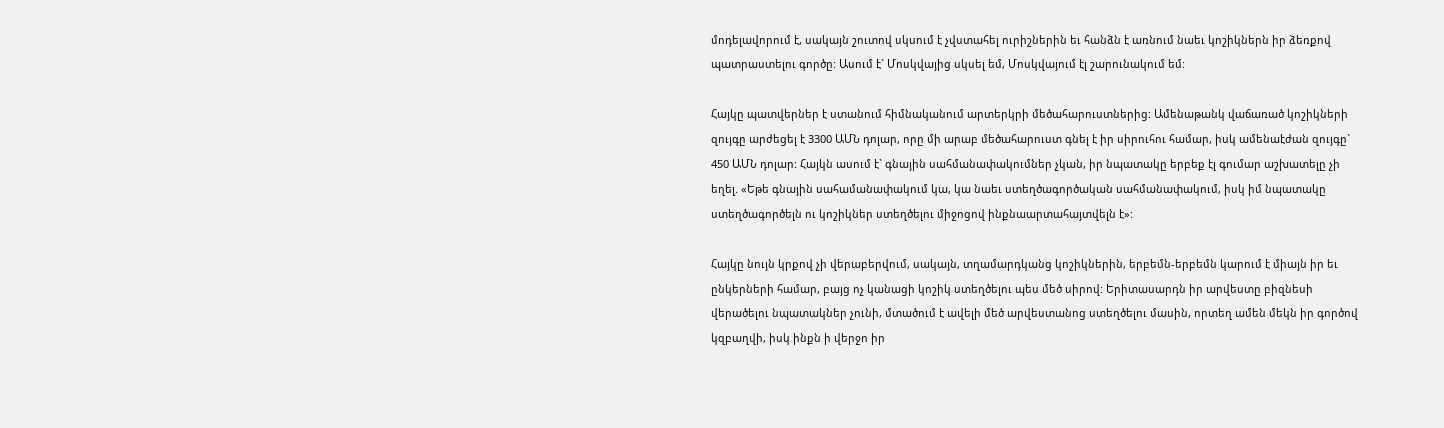մոդելավորում է, սակայն շուտով սկսում է չվստահել ուրիշներին եւ հանձն է առնում նաեւ կոշիկներն իր ձեռքով պատրաստելու գործը: Ասում է` Մոսկվայից սկսել եմ, Մոսկվայում էլ շարունակում եմ:

Հայկը պատվերներ է ստանում հիմնականում արտերկրի մեծահարուստներից: Ամենաթանկ վաճառած կոշիկների զույգը արժեցել է 3300 ԱՄՆ դոլար, որը մի արաբ մեծահարուստ գնել է իր սիրուհու համար, իսկ ամենաէժան զույգը` 450 ԱՄՆ դոլար: Հայկն ասում է` գնային սահմանափակումներ չկան, իր նպատակը երբեք էլ գումար աշխատելը չի եղել. «Եթե գնային սահամանափակում կա, կա նաեւ ստեղծագործական սահմանափակում, իսկ իմ նպատակը ստեղծագործելն ու կոշիկներ ստեղծելու միջոցով ինքնաարտահայտվելն է»:

Հայկը նույն կրքով չի վերաբերվում, սակայն, տղամարդկանց կոշիկներին, երբեմն-երբեմն կարում է միայն իր եւ ընկերների համար, բայց ոչ կանացի կոշիկ ստեղծելու պես մեծ սիրով: Երիտասարդն իր արվեստը բիզնեսի վերածելու նպատակներ չունի, մտածում է ավելի մեծ արվեստանոց ստեղծելու մասին, որտեղ ամեն մեկն իր գործով կզբաղվի, իսկ ինքն ի վերջո իր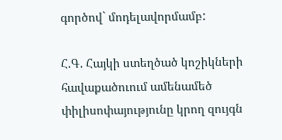գործով` մոդելավորմամբ:

Հ.Գ. Հայկի ստեղծած կոշիկների հավաքածուում ամենամեծ փիլիսոփայությունը կրող զույգն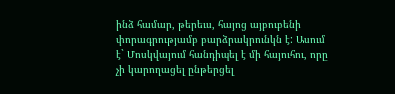ինձ համար, թերեւս, հայոց այբուբենի փորագրությամբ բարձրակրունկն է: Ասում է` Մոսկվայում հանդիպել է մի հայուհու, որը չի կարողացել ընթերցել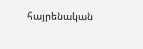հայրենական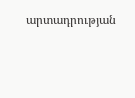արտադրության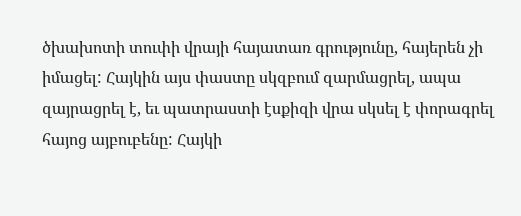ծխախոտի տուփի վրայի հայատառ գրությունը, հայերեն չի իմացել: Հայկին այս փաստը սկզբում զարմացրել, ապա զայրացրել է, եւ պատրաստի էսքիզի վրա սկսել է փորագրել հայոց այբուբենը: Հայկի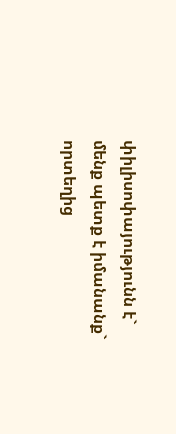փիլիսոփայությունն է` մենք պետք է իմանանք` որտեղից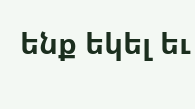ենք եկել եւ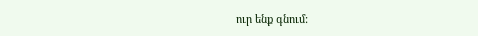ուր ենք գնում: